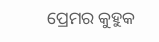ପ୍ରେମର କୁହୁକ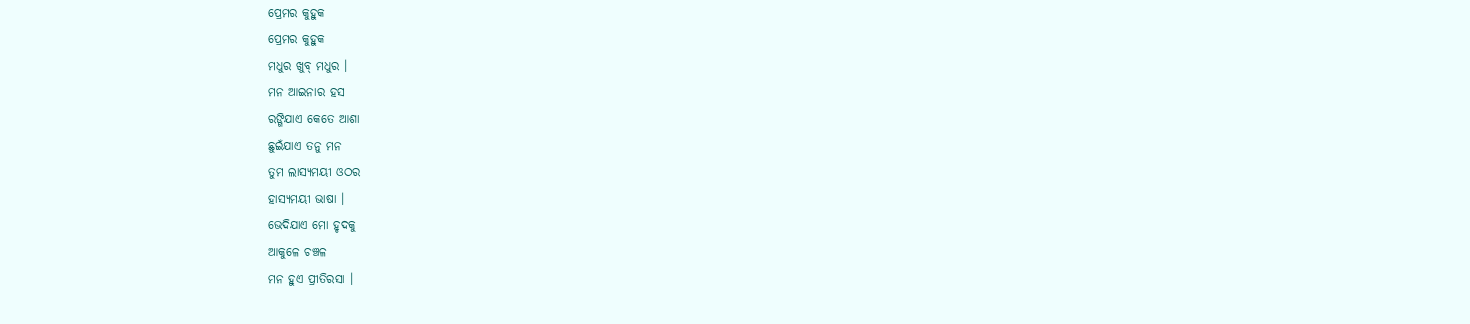ପ୍ରେମର କୁହୁକ
ପ୍ରେମର କୁହୁକ
ମଧୁର ଖୁବ୍ ମଧୁର ।
ମନ ଆଇନାର ହସ
ରଙ୍ଗିଯାଏ କେତେ ଆଶା
ଛୁଇଁଯାଏ ତନୁ ମନ
ତୁମ ଲାସ୍ୟମୟୀ ଓଠର
ହାସ୍ୟମୟୀ ଭାଷା ।
ଭେଦିଯାଏ ମୋ ହୃଦକୁ
ଆକୁଳେ ଚଞ୍ଚଳ
ମନ ହୁଏ ପ୍ରୀତିରସା ।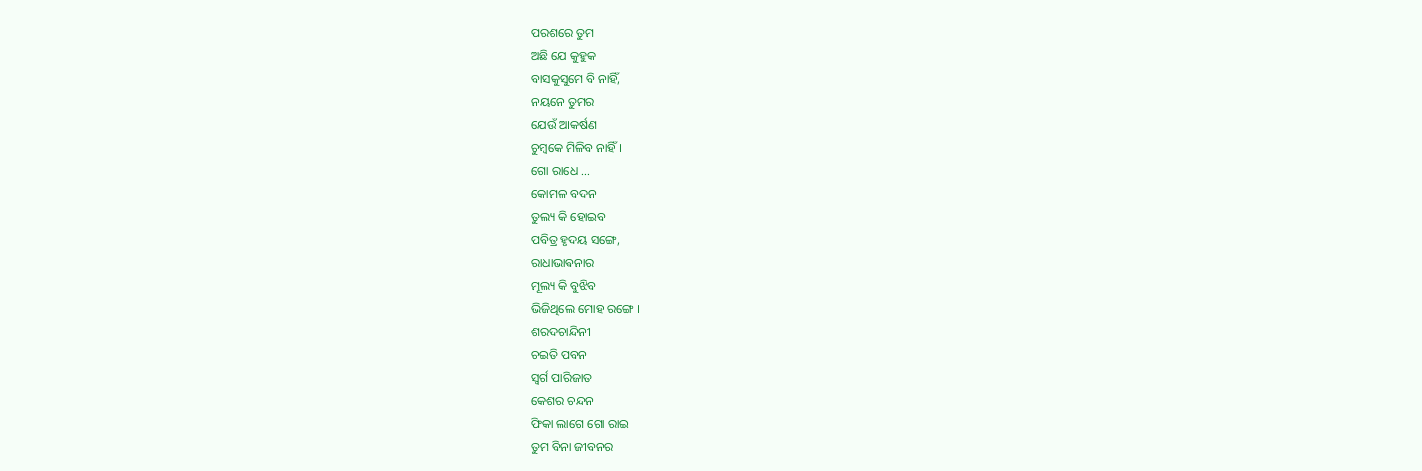ପରଶରେ ତୁମ
ଅଛି ଯେ କୁହୁକ
ବାସକୁସୁମେ ବି ନାହିଁ,
ନୟନେ ତୁମର
ଯେଉଁ ଆକର୍ଷଣ
ଚୁମ୍ବକେ ମିଳିବ ନାହିଁ ।
ଗୋ ରାଧେ ...
କୋମଳ ବଦନ
ତୁଲ୍ୟ କି ହୋଇବ
ପବିତ୍ର ହୃଦୟ ସଙ୍ଗେ,
ରାଧାଭାଵନାର
ମୂଲ୍ୟ କି ବୁଝିବ
ଭିଜିଥିଲେ ମୋହ ରଙ୍ଗେ ।
ଶରଦଚାନ୍ଦିନୀ
ଚଇତି ପବନ
ସ୍ଵର୍ଗ ପାରିଜାତ
କେଶର ଚନ୍ଦନ
ଫିକା ଲାଗେ ଗୋ ରାଇ
ତୁମ ବିନା ଜୀବନର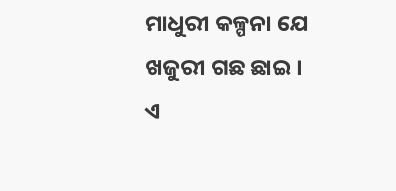ମାଧୁରୀ କଳ୍ପନା ଯେ
ଖଜୁରୀ ଗଛ ଛାଇ ।
ଏ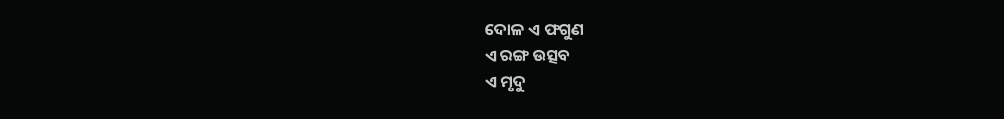ଦୋଳ ଏ ଫଗୁଣ
ଏ ରଙ୍ଗ ଉତ୍ସବ
ଏ ମୃଦୁ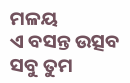ମଳୟ
ଏ ବସନ୍ତ ଉତ୍ସବ
ସବୁ ତୁମ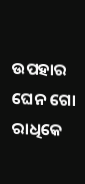ଉପହାର
ଘେନ ଗୋ ରାଧିକେ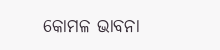କୋମଳ ଭାବନା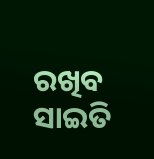ରଖିବ ସାଇତି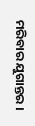ମରିବାର ଯୁଗାନ୍ତର ।